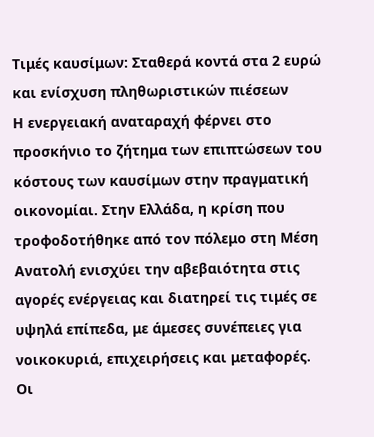Τιμές καυσίμων: Σταθερά κοντά στα 2 ευρώ και ενίσχυση πληθωριστικών πιέσεων
Η ενεργειακή αναταραχή φέρνει στο προσκήνιο το ζήτημα των επιπτώσεων του κόστους των καυσίμων στην πραγματική οικονομίαι. Στην Ελλάδα, η κρίση που τροφοδοτήθηκε από τον πόλεμο στη Μέση Ανατολή ενισχύει την αβεβαιότητα στις αγορές ενέργειας και διατηρεί τις τιμές σε υψηλά επίπεδα, με άμεσες συνέπειες για νοικοκυριά, επιχειρήσεις και μεταφορές.
Οι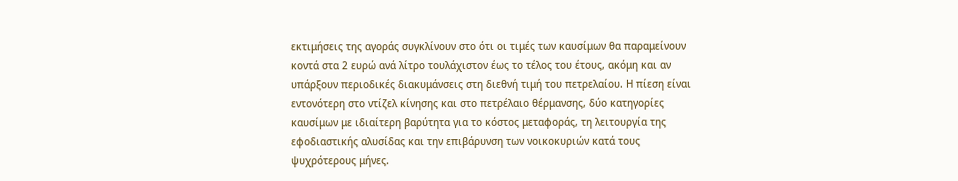εκτιμήσεις της αγοράς συγκλίνουν στο ότι οι τιμές των καυσίμων θα παραμείνουν κοντά στα 2 ευρώ ανά λίτρο τουλάχιστον έως το τέλος του έτους, ακόμη και αν υπάρξουν περιοδικές διακυμάνσεις στη διεθνή τιμή του πετρελαίου. Η πίεση είναι εντονότερη στο ντίζελ κίνησης και στο πετρέλαιο θέρμανσης, δύο κατηγορίες καυσίμων με ιδιαίτερη βαρύτητα για το κόστος μεταφοράς, τη λειτουργία της εφοδιαστικής αλυσίδας και την επιβάρυνση των νοικοκυριών κατά τους ψυχρότερους μήνες.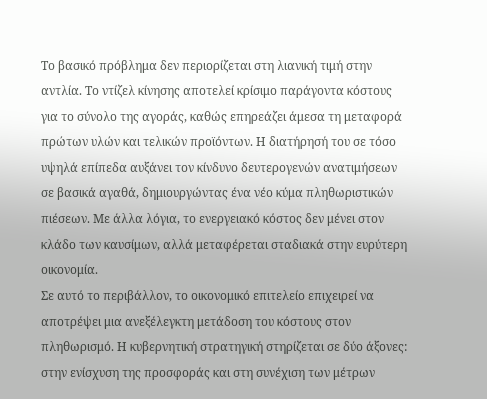Το βασικό πρόβλημα δεν περιορίζεται στη λιανική τιμή στην αντλία. Το ντίζελ κίνησης αποτελεί κρίσιμο παράγοντα κόστους για το σύνολο της αγοράς, καθώς επηρεάζει άμεσα τη μεταφορά πρώτων υλών και τελικών προϊόντων. Η διατήρησή του σε τόσο υψηλά επίπεδα αυξάνει τον κίνδυνο δευτερογενών ανατιμήσεων σε βασικά αγαθά, δημιουργώντας ένα νέο κύμα πληθωριστικών πιέσεων. Με άλλα λόγια, το ενεργειακό κόστος δεν μένει στον κλάδο των καυσίμων, αλλά μεταφέρεται σταδιακά στην ευρύτερη οικονομία.
Σε αυτό το περιβάλλον, το οικονομικό επιτελείο επιχειρεί να αποτρέψει μια ανεξέλεγκτη μετάδοση του κόστους στον πληθωρισμό. Η κυβερνητική στρατηγική στηρίζεται σε δύο άξονες: στην ενίσχυση της προσφοράς και στη συνέχιση των μέτρων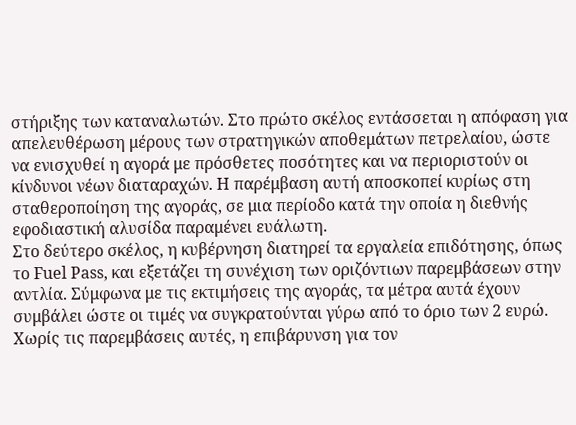στήριξης των καταναλωτών. Στο πρώτο σκέλος εντάσσεται η απόφαση για απελευθέρωση μέρους των στρατηγικών αποθεμάτων πετρελαίου, ώστε να ενισχυθεί η αγορά με πρόσθετες ποσότητες και να περιοριστούν οι κίνδυνοι νέων διαταραχών. Η παρέμβαση αυτή αποσκοπεί κυρίως στη σταθεροποίηση της αγοράς, σε μια περίοδο κατά την οποία η διεθνής εφοδιαστική αλυσίδα παραμένει ευάλωτη.
Στο δεύτερο σκέλος, η κυβέρνηση διατηρεί τα εργαλεία επιδότησης, όπως το Fuel Pass, και εξετάζει τη συνέχιση των οριζόντιων παρεμβάσεων στην αντλία. Σύμφωνα με τις εκτιμήσεις της αγοράς, τα μέτρα αυτά έχουν συμβάλει ώστε οι τιμές να συγκρατούνται γύρω από το όριο των 2 ευρώ. Χωρίς τις παρεμβάσεις αυτές, η επιβάρυνση για τον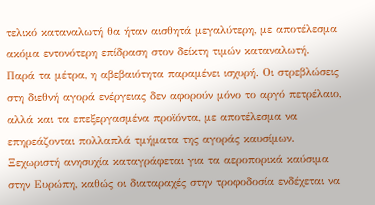τελικό καταναλωτή θα ήταν αισθητά μεγαλύτερη, με αποτέλεσμα ακόμα εντονότερη επίδραση στον δείκτη τιμών καταναλωτή.
Παρά τα μέτρα, η αβεβαιότητα παραμένει ισχυρή. Οι στρεβλώσεις στη διεθνή αγορά ενέργειας δεν αφορούν μόνο το αργό πετρέλαιο, αλλά και τα επεξεργασμένα προϊόντα, με αποτέλεσμα να επηρεάζονται πολλαπλά τμήματα της αγοράς καυσίμων. Ξεχωριστή ανησυχία καταγράφεται για τα αεροπορικά καύσιμα στην Ευρώπη, καθώς οι διαταραχές στην τροφοδοσία ενδέχεται να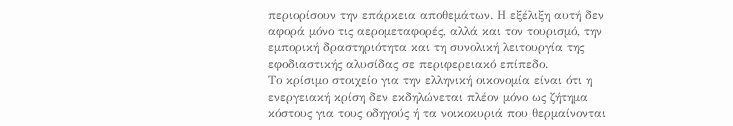περιορίσουν την επάρκεια αποθεμάτων. Η εξέλιξη αυτή δεν αφορά μόνο τις αερομεταφορές, αλλά και τον τουρισμό, την εμπορική δραστηριότητα και τη συνολική λειτουργία της εφοδιαστικής αλυσίδας σε περιφερειακό επίπεδο.
Το κρίσιμο στοιχείο για την ελληνική οικονομία είναι ότι η ενεργειακή κρίση δεν εκδηλώνεται πλέον μόνο ως ζήτημα κόστους για τους οδηγούς ή τα νοικοκυριά που θερμαίνονται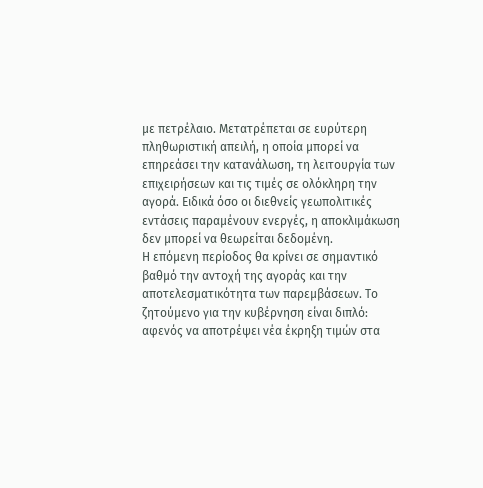με πετρέλαιο. Μετατρέπεται σε ευρύτερη πληθωριστική απειλή, η οποία μπορεί να επηρεάσει την κατανάλωση, τη λειτουργία των επιχειρήσεων και τις τιμές σε ολόκληρη την αγορά. Ειδικά όσο οι διεθνείς γεωπολιτικές εντάσεις παραμένουν ενεργές, η αποκλιμάκωση δεν μπορεί να θεωρείται δεδομένη.
Η επόμενη περίοδος θα κρίνει σε σημαντικό βαθμό την αντοχή της αγοράς και την αποτελεσματικότητα των παρεμβάσεων. Το ζητούμενο για την κυβέρνηση είναι διπλό: αφενός να αποτρέψει νέα έκρηξη τιμών στα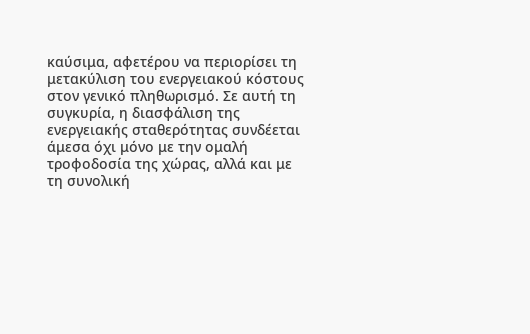καύσιμα, αφετέρου να περιορίσει τη μετακύλιση του ενεργειακού κόστους στον γενικό πληθωρισμό. Σε αυτή τη συγκυρία, η διασφάλιση της ενεργειακής σταθερότητας συνδέεται άμεσα όχι μόνο με την ομαλή τροφοδοσία της χώρας, αλλά και με τη συνολική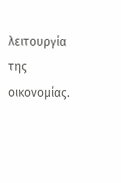λειτουργία της οικονομίας.